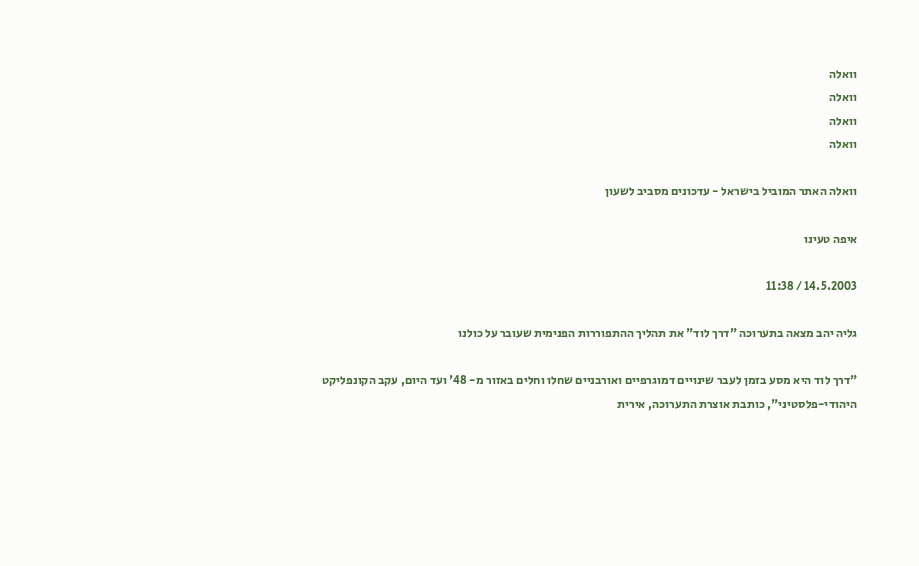וואלה
וואלה
וואלה
וואלה

וואלה האתר המוביל בישראל - עדכונים מסביב לשעון

איפה טעינו

14.5.2003 / 11:38

גליה יהב מצאה בתערוכה "דרך לוד" את תהליך ההתפוררות הפנימית שעובר על כולנו

"דרך לוד היא מסע בזמן לעבר שינויים דמוגרפיים ואורבניים שחלו וחלים באזור מ- 48' ועד היום, עקב הקונפליקט היהודי-פלסטיני", כותבת אוצרת התערוכה, אירית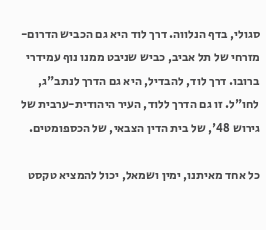סגולי, בדף הנלווה. דרך לוד היא גם הכביש הדרום-מזרחי של תל אביב, כביש שניבט ממנו נוף עמידרי ברובו. דרך לוד, להבדיל, היא גם הדרך לנתב"ג, לחו"ל. זו גם הדרך ללוד, העיר היהודית-ערבית של גירוש 48', של בית הדין הצבאי, של הכספומטים.

כל אחד מאיתנו, ימין ושמאל, יכול להמציא טקסט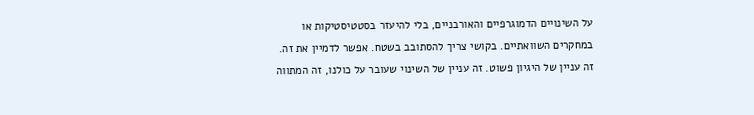על השינויים הדמוגרפיים והאורבניים, בלי להיעזר בסטטיסטיקות או במחקרים השוואתיים. בקושי צריך להסתובב בשטח. אפשר לדמיין את זה. זה עניין של היגיון פשוט. זה עניין של השינוי שעובר על כולנו, זה המתווה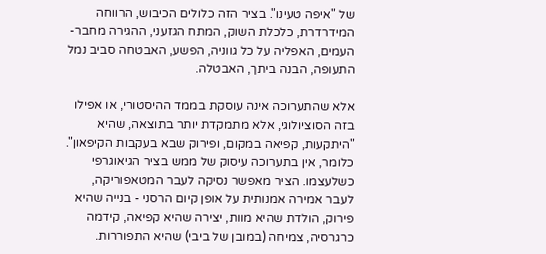של "איפה טעינו". בציר הזה כלולים הכיבוש, הרווחה המידרדרת, כלכלת השוק, המתח הגזעני, ההגירה מחבר-העמים, האפליה על כל גווניה, הפשע, האבטחה סביב נמל התעופה, הבנה ביתך, האבטלה.

אלא שהתערוכה אינה עוסקת בממד ההיסטורי, או אפילו בזה הסוציולוגי, אלא מתמקדת יותר בתוצאה, שהיא "היתקעות, קפיאה במקום, ופירוק שבא בעקבות הקיפאון". כלומר, אין בתערוכה עיסוק של ממש בציר הגיאוגרפי כשלעצמו. הציר מאפשר נסיקה לעבר המטאפוריקה, לעבר אמירה אמנותית על אופן קיום הרסני - בנייה שהיא פירוק, הולדת שהיא מוות, יצירה שהיא קפיאה, קידמה כרגרסיה, צמיחה (במובן של ביבי) שהיא התפוררות.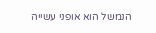הנמשל הוא אופני עשייה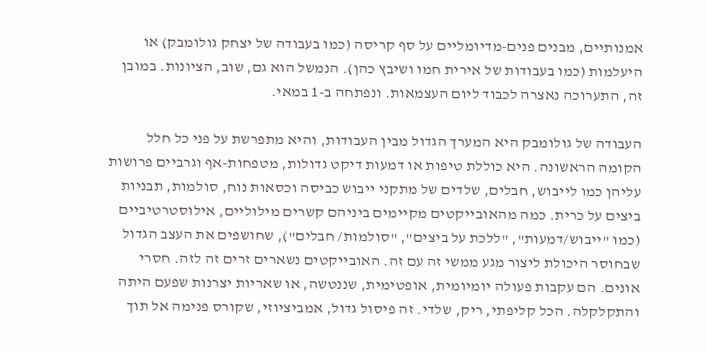אמנותיים, מבנים פנים-מדיומליים על סף קריסה (כמו בעבודה של יצחק גולומבק) או היעלמות (כמו בעבודות של אירית חמו ושיבץ כהן). הנמשל הוא גם, שוב, הציונות. במובן זה, התערוכה נאצרה לכבוד ליום העצמאות. ונפתחה ב-1 במאי.

העבודה של גולומבק היא המערך הגדול מבין העבודות, והיא מתפרשת על פני כל חלל הקומה הראשונה. היא כוללת טיפות או דמעות דיקט גדולות, מטפחות-אף וגרביים פרושות עליהן כמו לייבוש, חבלים, שלדים של מתקני ייבוש כביסה וכסאות נוח, סולמות, תבניות ביצים על כרית. כמה מהאובייקטים מקיימים ביניהם קשרים מילוליים, אילוסטרטיביים (כמו "ייבוש/דמעות", "ללכת על ביצים", "סולמות/ חבלים"), שחושפים את העצב הגדול שבחוסר היכולת ליצור מגע ממשי זה עם זה. האובייקטים נשארים זרים זה לזה. חסרי אונים. הם עקבות פעולה יומיומית, אופטימית, שננטשה, או שאריות יצרנות שפעם היתה והתקלקלה. הכל קליפתי, ריק, שלדי. זה פיסול גדול, אמביציוזי, שקורס פנימה אל תוך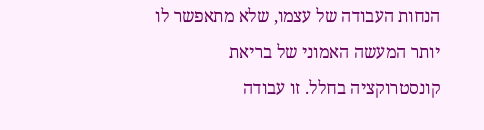הנחות העבודה של עצמו, שלא מתאפשר לו יותר המעשה האמוני של בריאת קונסטרוקציה בחלל. זו עבודה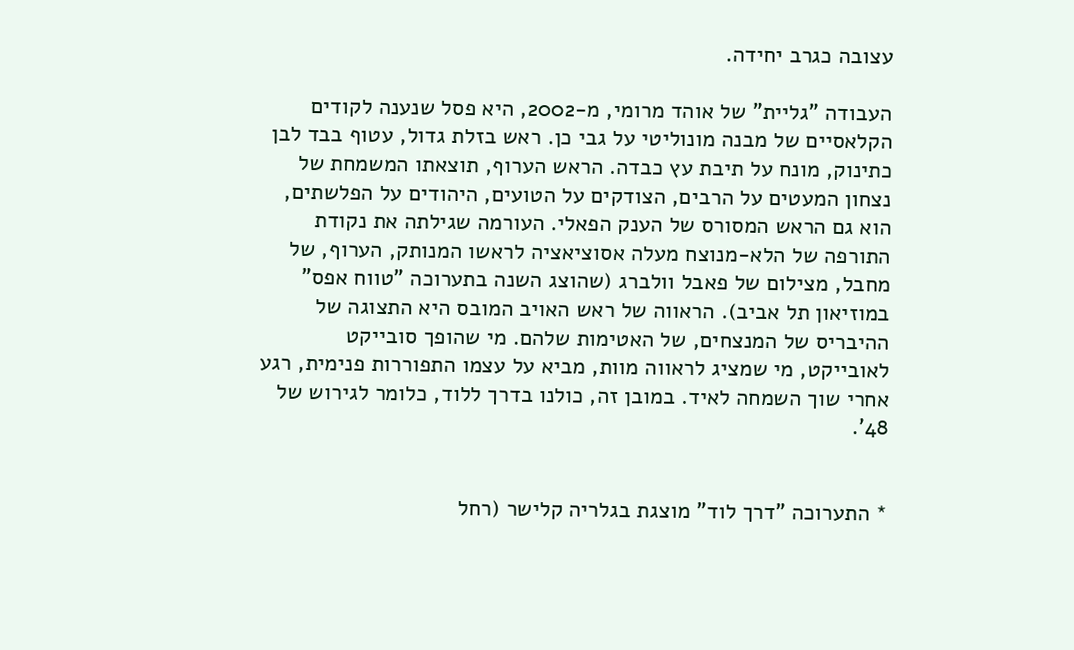עצובה כגרב יחידה.

העבודה "גליית" של אוהד מרומי, מ-2002, היא פסל שנענה לקודים הקלאסיים של מבנה מונוליטי על גבי כן. ראש בזלת גדול, עטוף בבד לבן כתינוק, מונח על תיבת עץ כבדה. הראש הערוף, תוצאתו המשמחת של נצחון המעטים על הרבים, הצודקים על הטועים, היהודים על הפלשתים, הוא גם הראש המסורס של הענק הפאלי. העורמה שגילתה את נקודת התורפה של הלא-מנוצח מעלה אסוציאציה לראשו המנותק, הערוף, של מחבל, מצילום של פאבל וולברג (שהוצג השנה בתערוכה "טווח אפס" במוזיאון תל אביב). הראווה של ראש האויב המובס היא התצוגה של ההיבריס של המנצחים, של האטימות שלהם. מי שהופך סובייקט לאובייקט, מי שמציג לראווה מוות, מביא על עצמו התפוררות פנימית, רגע אחרי שוך השמחה לאיד. במובן זה, כולנו בדרך ללוד, כלומר לגירוש של 48'.


* התערוכה "דרך לוד" מוצגת בגלריה קלישר (רחל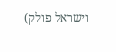וישראל פולק)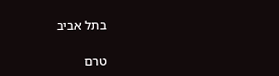בתל אביב

טרם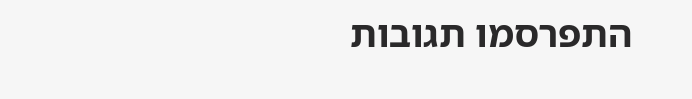התפרסמו תגובות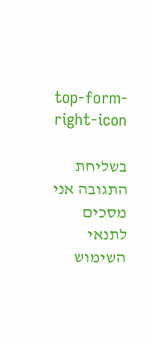top-form-right-icon

בשליחת התגובה אני מסכים לתנאי השימוש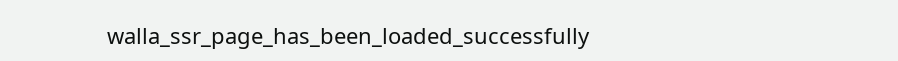walla_ssr_page_has_been_loaded_successfully